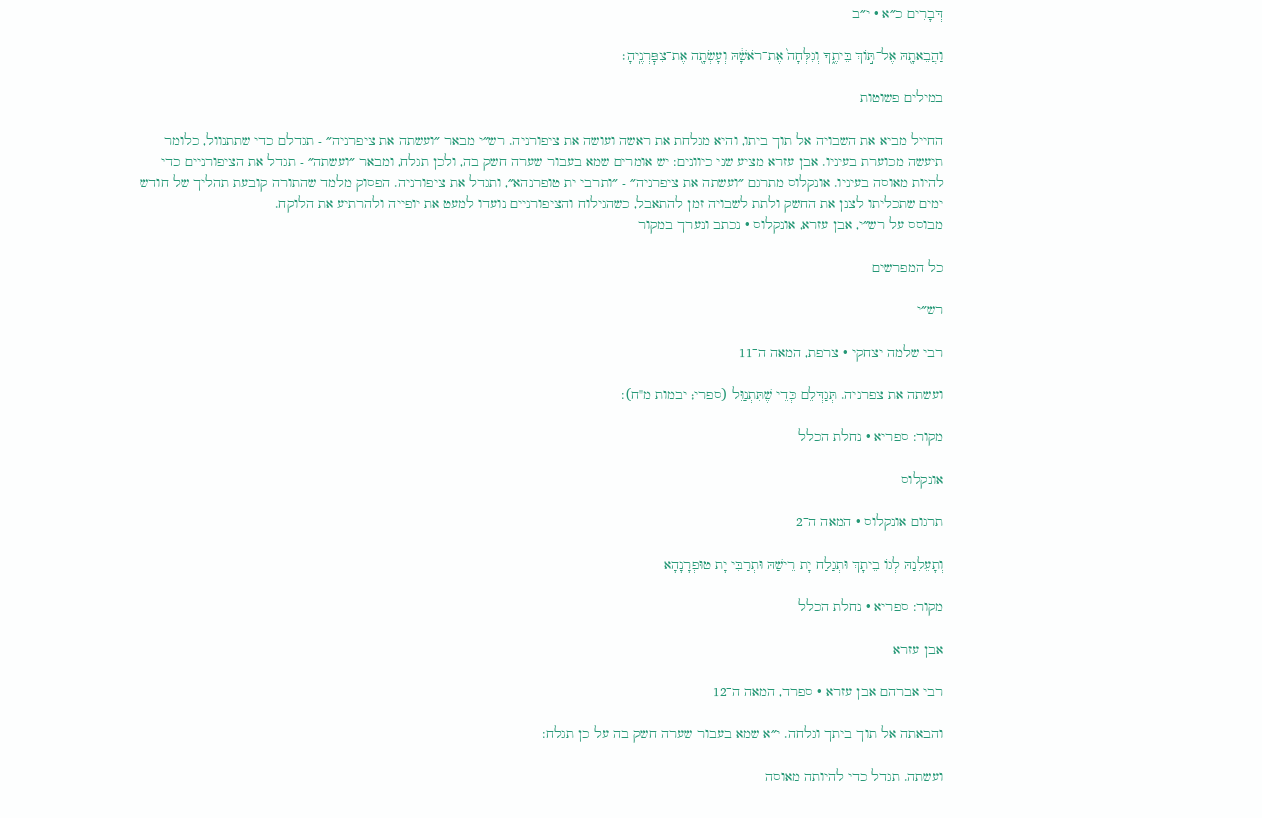דְּבָרִים כ״א · י״ב

וַהֲבֵאתָ֖הּ אֶל־תּ֣וֹךְ בֵּיתֶ֑ךָ וְגִלְּחָה֙ אֶת־רֹאשָׁ֔הּ וְעָשְׂתָ֖ה אֶת־צִפׇּרְנֶֽיהָ׃

במילים פשוטות

החייל מביא את השבויה אל תוך ביתו, והיא מגלחת את ראשה ועושה את ציפורניה. רש״י מבאר ״ועשתה את ציפרניה״ - תגדלם כדי שתתנוול, כלומר תיעשה מכוערת בעיניו. אבן עזרא מציע שני כיוונים: יש אומרים שמא בעבור שערה חשק בה, ולכן תגלח, ומבאר ״ועשתה״ - תגדל את הציפורניים כדי להיות מאוסה בעיניו. אונקלוס מתרגם ״ועשתה את ציפרניה״ - ״ותרבי ית טופרנהא״, ותגדל את ציפורניה. הפסוק מלמד שהתורה קובעת תהליך של חודש ימים שתכליתו לצנן את החשק ולתת לשבויה זמן להתאבל, כשהגילוח והציפורניים נועדו למעט את יופייה ולהרתיע את הלוקח.
מבוסס על רש״י, אבן עזרא, אונקלוס · נכתב ונערך במקור

כל המפרשים

רש״י

רבי שלמה יצחקי · צרפת, המאה ה־11

ועשתה את צפרניה. תְּגַדְּלֵם כְּדֵי שֶׁתִּתְנַוֵּל (ספרי; יבמות מ"ח):

מקור: ספריא · נחלת הכלל

אונקלוס

תרגום אונקלוס · המאה ה־2

וְתָעֵלִנַהּ לְגוֹ בֵיתָךְ וּתְגַלַח יָת רֵישַׁהּ וּתְרַבִּי יָת טוּפְרָנָהָא

מקור: ספריא · נחלת הכלל

אבן עזרא

רבי אברהם אבן עזרא · ספרד, המאה ה־12

והבאתה אל תוך ביתך וגלחה. י״א שמא בעבור שערה חשק בה על כן תגלח:

ועשתה. תגדל כדי להיותה מאוסה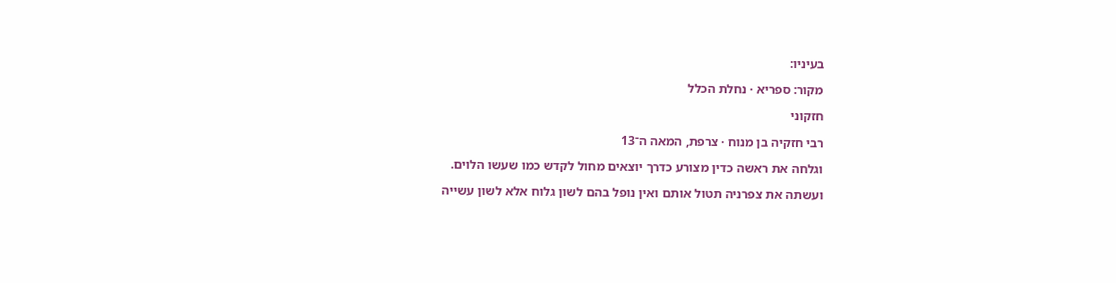בעיניו:

מקור: ספריא · נחלת הכלל

חזקוני

רבי חזקיה בן מנוח · צרפת, המאה ה־13

וגלחה את ראשה כדין מצורע כדרך יוצאים מחול לקדש כמו שעשו הלוים.

ועשתה את צפרניה תטול אותם ואין נופל בהם לשון גלוח אלא לשון עשייה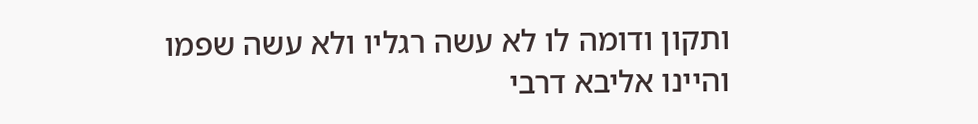ותקון ודומה לו לא עשה רגליו ולא עשה שפמו והיינו אליבא דרבי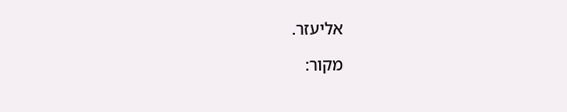אליעזר.

מקור: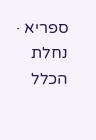ספריא · נחלת הכלל